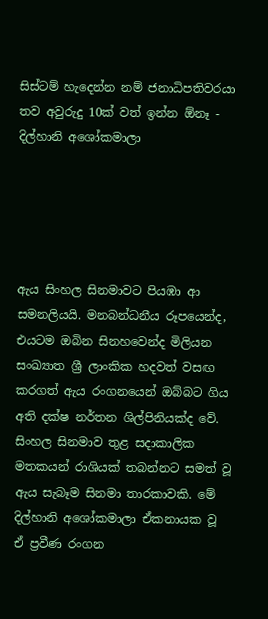සිස්ටම් හැදෙන්න නම් ජනාධිපතිවරයා තව අවුරුදු 10ක් වත් ඉන්න ඕනෑ - දිල්හානි අශෝකමාලා





ඇය සිංහල සිනමාවට පියඹා ආ සමනලියයි. මනබන්ධනීය රූපයෙන්ද, එයටම ඔබින සිනහවෙන්ද මිලියන සංඛ්‍යාත ශ්‍රී ලාංකික හදවත් වසඟ කරගත් ඇය රංගනයෙන් ඔබ්බට ගිය අති දක්ෂ නර්තන ශිල්පිනියක්ද වේ. සිංහල සිනමාව තුළ සදාකාලික මතකයන් රාශියක් තබන්නට සමත් වූ ඇය සැබෑම සිනමා තාරකාවකි. මේ දිල්හානි අශෝකමාලා ඒකනායක වූ ඒ ප්‍රවීණ රංගන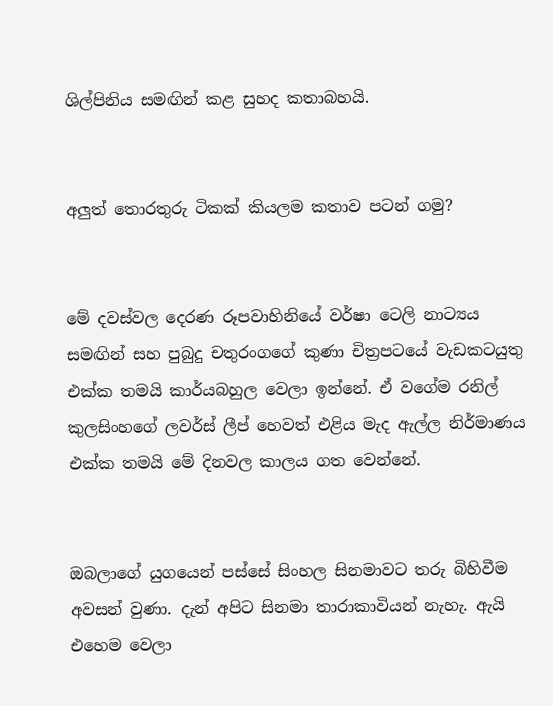ශිල්පිනිය සමඟින් කළ සුහද කතාබහයි.


අලුත් තොරතුරු ටිකක් කියලම කතාව පටන් ගමු?


මේ දවස්වල දෙරණ රූපවාහිනියේ වර්ෂා ටෙලි නාට්‍යය සමඟින් සහ පුබුදු චතුරංගගේ කුණා චිත්‍රපටයේ වැඩකටයුතු එක්ක තමයි කාර්යබහුල වෙලා ඉන්නේ. ඒ වගේම රනිල් කුලසිංහගේ ලවර්ස් ලීප් හෙවත් එළිය මැද ඇල්ල නිර්මාණය එක්ක තමයි මේ දිනවල කාලය ගත වෙන්නේ.


ඔබලාගේ යුගයෙන් පස්සේ සිංහල සිනමාවට තරු බිහිවීම අවසන් වුණා. දැන් අපිට සිනමා තාරාකාවියන් නැහැ. ඇයි එහෙම වෙලා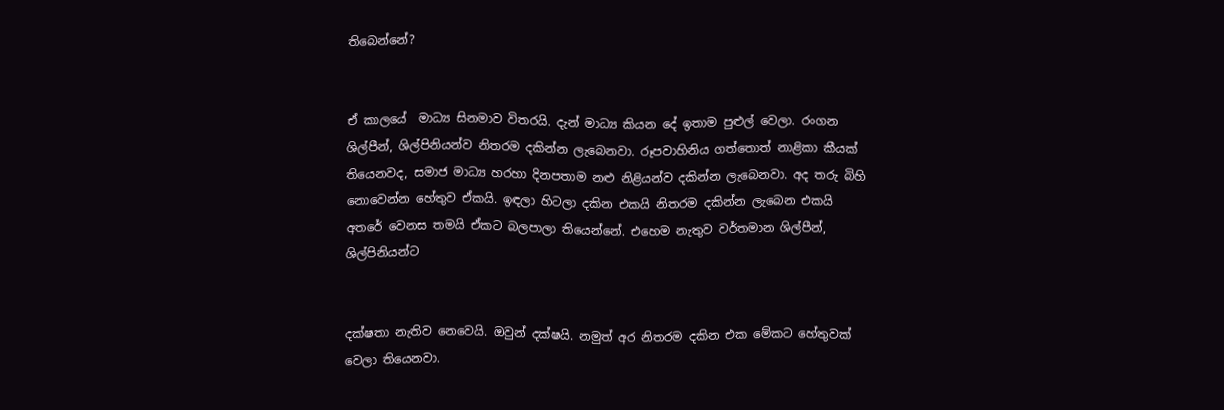තිබෙන්නේ?


ඒ කාලයේ  මාධ්‍ය සිනමාව විතරයි. දැන් මාධ්‍ය කියන දේ ඉතාම පුළුල් වෙලා. රංගන ශිල්පීන්, ශිල්පිනියන්ව නිතරම දකින්න ලැබෙනවා. රූපවාහිනිය ගත්තොත් නාළිකා කීයක් තියෙනවද, සමාජ මාධ්‍ය හරහා දිනපතාම නළු නිළියන්ව දකින්න ලැබෙනවා. අද තරු බිහි නොවෙන්න හේතුව ඒකයි. ඉඳලා හිටලා දකින එකයි නිතරම දකින්න ලැබෙන එකයි අතරේ වෙනස තමයි ඒකට බලපාලා තියෙන්නේ. එහෙම නැතුව වර්තමාන ශිල්පීන්, ශිල්පිනියන්ට


දක්ෂතා නැතිව නෙවෙයි. ඔවුන් දක්ෂයි. නමුත් අර නිතරම දකින එක මේකට හේතුවක් වෙලා තියෙනවා.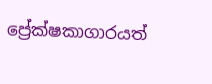ප්‍රේක්ෂකාගාරයත්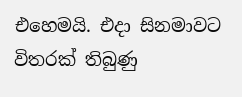එහෙමයි. එදා සිනමාවට විතරක් තිබුණු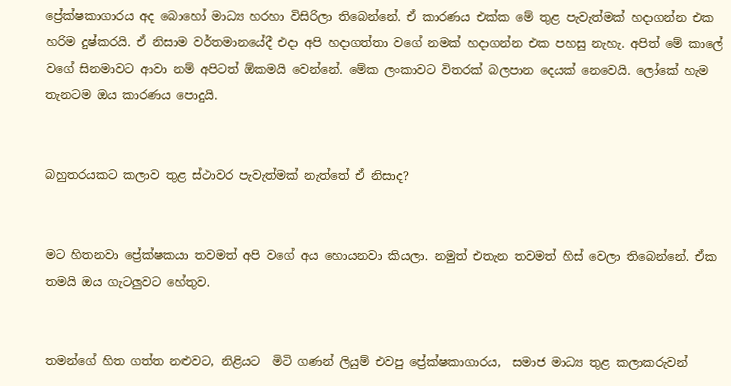ප්‍රේක්ෂකාගාරය අද බොහෝ මාධ්‍ය හරහා විසිරිලා තිබෙන්නේ. ඒ කාරණය එක්ක මේ තුළ පැවැත්මක් හදාගන්න එක හරිම දුෂ්කරයි. ඒ නිසාම වර්තමානයේදී එදා අපි හදාගත්තා වගේ නමක් හදාගන්න එක පහසු නැහැ. අපිත් මේ කාලේ වගේ සිනමාවට ආවා නම් අපිටත් ඕකමයි වෙන්නේ. මේක ලංකාවට විතරක් බලපාන දෙයක් නෙවෙයි. ලෝකේ හැම තැනටම ඔය කාරණය පොදුයි.


බහුතරයකට කලාව තුළ ස්ථාවර පැවැත්මක් නැත්තේ ඒ නිසාද?


මට හිතනවා ප්‍රේක්ෂකයා තවමත් අපි වගේ අය හොයනවා කියලා. නමුත් එතැන තවමත් හිස් වෙලා තිබෙන්නේ. ඒක තමයි ඔය ගැටලුවට හේතුව.


තමන්ගේ හිත ගත්ත නළුවට, නිළියට  මිටි ගණන් ලියුම් එවපු ප්‍රේක්ෂකාගාරය,  සමාජ මාධ්‍ය තුළ කලාකරුවන්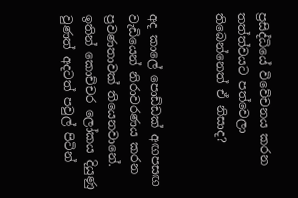ප්‍රසිද්ධියේ විවේචනය කරන තත්ත්වයට පත්වෙලා තිබෙන්නෙත් ඒ නිසාද?


අද කාලේ පොඩ්ඩක් අඟපසඟ වැඩියෙන් නිරාවරණය කරන ප්‍රවණතාවක් තියෙනවානේ. ඉතින් කොච්චර ලෝකය දියුණු වුණත් අදටත් පවුල් පිටින්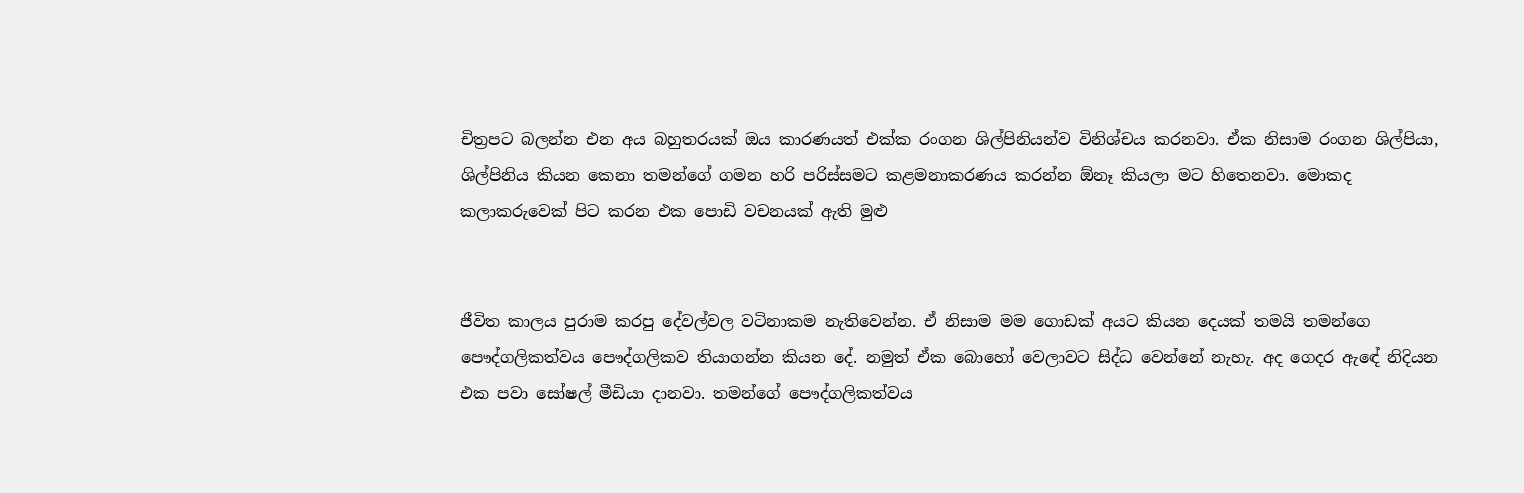චිත්‍රපට බලන්න එන අය බහුතරයක් ඔය කාරණයත් එක්ක රංගන ශිල්පිනියන්ව විනිශ්චය කරනවා. ඒක නිසාම රංගන ශිල්පියා, ශිල්පිනිය කියන කෙනා තමන්ගේ ගමන හරි පරිස්සමට කළමනාකරණය කරන්න ඕනෑ කියලා මට හිතෙනවා. මොකද කලාකරුවෙක් පිට කරන එක පොඩි වචනයක් ඇති මුළු


ජීවිත කාලය පුරාම කරපු දේවල්වල වටිනාකම නැතිවෙන්න. ඒ නිසාම මම ගොඩක් අයට කියන දෙයක් තමයි තමන්ගෙ පෞද්ගලිකත්වය පෞද්ගලිකව තියාගන්න කියන දේ. නමුත් ඒක බොහෝ වෙලාවට සිද්ධ වෙන්නේ නැහැ. අද ගෙදර ඇඳේ නිදියන එක පවා සෝෂල් මීඩියා දානවා. තමන්ගේ පෞද්ගලිකත්වය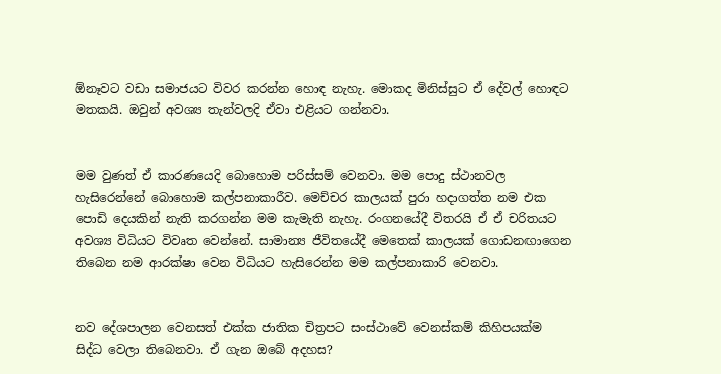ඕනෑවට වඩා සමාජයට විවර කරන්න හොඳ නැහැ. මොකද මිනිස්සුට ඒ දේවල් හොඳට මතකයි. ඔවුන් අවශ්‍ය තැන්වලදි ඒවා එළියට ගන්නවා.


මම වුණත් ඒ කාරණයෙදි බොහොම පරිස්සම් වෙනවා. මම පොදු ස්ථානවල හැසිරෙන්නේ බොහොම කල්පනාකාරීව. මෙච්චර කාලයක් පුරා හදාගත්ත නම එක පොඩි දෙයකින් නැති කරගන්න මම කැමැති නැහැ. රංගනයේදී විතරයි ඒ ඒ චරිතයට අවශ්‍ය විධියට විවෘත වෙන්නේ. සාමාන්‍ය ජීවිතයේදී මෙතෙක් කාලයක් ගොඩනඟාගෙන තිබෙන නම ආරක්ෂා වෙන විධියට හැසිරෙන්න මම කල්පනාකාරි වෙනවා.


නව දේශපාලන වෙනසත් එක්ක ජාතික චිත්‍රපට සංස්ථාවේ වෙනස්කම් කිහිපයක්ම සිද්ධ වෙලා තිබෙනවා. ඒ ගැන ඔබේ අදහස?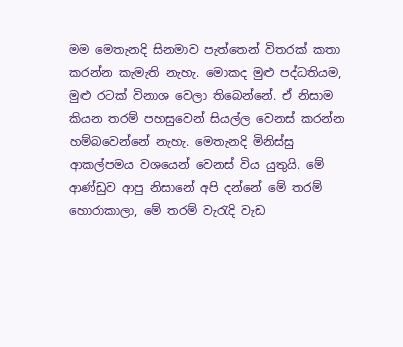මම මෙතැනදි සිනමාව පැත්තෙන් විතරක් කතා කරන්න කැමැති නැහැ. මොකද මුළු පද්ධතියම, මුළු රටක් විනාශ වෙලා තිබෙන්නේ. ඒ නිසාම කියන තරම් පහසුවෙන් සියල්ල වෙනස් කරන්න හම්බවෙන්නේ නැහැ. මෙතැනදි මිනිස්සු ආකල්පමය වශයෙන් වෙනස් විය යුතුයි. මේ ආණ්ඩුව ආපු නිසානේ අපි දන්නේ මේ තරම් හොරාකාලා, මේ තරම් වැරැදි වැඩ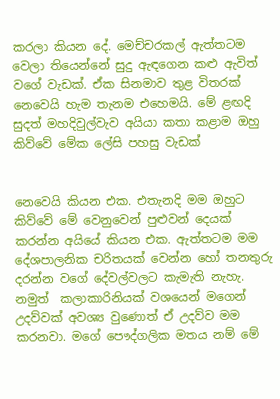කරලා කියන දේ. මෙච්චරකල් ඇත්තටම වෙලා තියෙන්නේ සුදු ඇඳගෙන කළු ඇවිත් වගේ වැඩක්. ඒක සිනමාව තුළ විතරක් නෙවෙයි හැම තැනම එහෙමයි. මේ ළඟදි සුදත් මහදිවුල්වැව අයියා කතා කළාම ඔහු කිව්වේ මේක ලේසි පහසු වැඩක්


නෙවෙයි කියන එක. එතැනදි මම ඔහුට කිව්වේ මේ වෙනුවෙන් පුළුවන් දෙයක් කරන්න අයියේ කියන එක. ඇත්තටම මම දේශපාලනික චරිතයක් වෙන්න හෝ තනතුරු දරන්න වගේ දේවල්වලට කැමැති නැහැ. නමුත්  කලාකාරිනියක් වශයෙන් මගෙන් උදව්වක් අවශ්‍ය වුණොත් ඒ උදව්ව මම කරනවා. මගේ පෞද්ගලික මතය නම් මේ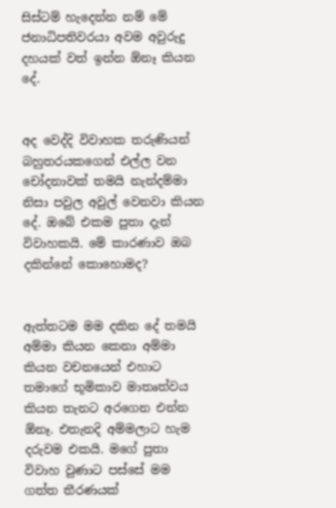සිස්ටම් හැදෙන්න නම් මේ ජනාධිපතිවරයා අවම අවුරුදු දහයක් වත් ඉන්න ඕනෑ කියන දේ.


අද වෙද්දි විවාහක තරුණියන් බහුතරයකගෙන් එල්ල වන චෝදනාවක් තමයි නැන්දම්මා නිසා පවුල අවුල් වෙනවා කියන දේ. ඔබේ එකම පුතා දැන් විවාහකයි. මේ කාරණාව ඔබ දකින්නේ කොහොමද?


ඇත්තටම මම දකින දේ තමයි අම්මා කියන කෙනා අම්මා කියන වචනයෙන් එහාට තමාගේ භූමිකාව මාතෘත්වය කියන තැනට අරගෙන එන්න ඕනෑ. එතැනදි අම්මලාට හැම දරුවම එකයි. මගේ පුතා විවාහ වුණාට පස්සේ මම ගත්ත තීරණයක්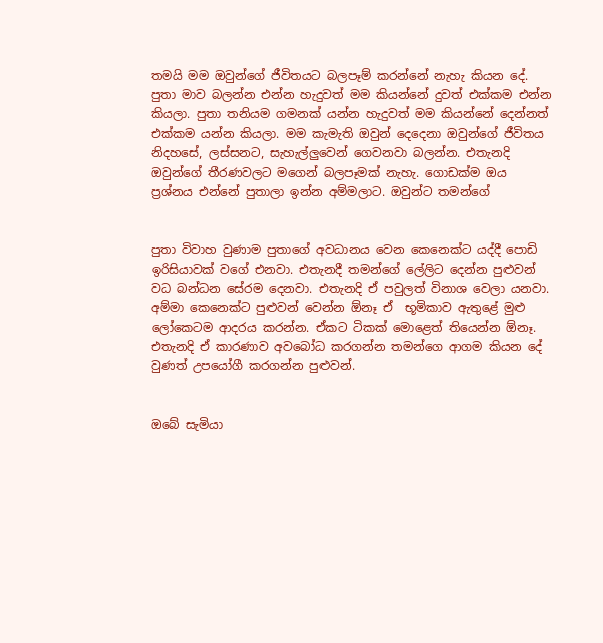තමයි මම ඔවුන්ගේ ජීවිතයට බලපෑම් කරන්නේ නැහැ කියන දේ. පුතා මාව බලන්න එන්න හැදුවත් මම කියන්නේ දුවත් එක්කම එන්න කියලා. පුතා තනියම ගමනක් යන්න හැදුවත් මම කියන්නේ දෙන්නත් එක්කම යන්න කියලා. මම කැමැති ඔවුන් දෙදෙනා ඔවුන්ගේ ජීවිතය නිදහසේ, ලස්සනට, සැහැල්ලුවෙන් ගෙවනවා බලන්න. එතැනදි ඔවුන්ගේ තීරණවලට මගෙන් බලපෑමක් නැහැ. ගොඩක්ම ඔය ප්‍රශ්නය එන්නේ පුතාලා ඉන්න අම්මලාට. ඔවුන්ට තමන්ගේ


පුතා විවාහ වුණාම පුතාගේ අවධානය වෙන කෙනෙක්ට යද්දී පොඩි ඉරිසියාවක් වගේ එනවා. එතැනදී තමන්ගේ ලේලිට දෙන්න පුළුවන් වධ බන්ධන සේරම දෙනවා. එතැනදි ඒ පවුලත් විනාශ වෙලා යනවා. අම්මා කෙනෙක්ට පුළුවන් වෙන්න ඕනෑ ඒ  භූමිකාව ඇතුළේ මුළු ලෝකෙටම ආදරය කරන්න. ඒකට ටිකක් මොළෙත් තියෙන්න ඕනෑ. එතැනදි ඒ කාරණාව අවබෝධ කරගන්න තමන්ගෙ ආගම කියන දේ වුණත් උපයෝගී කරගන්න පුළුවන්.


ඔබේ සැමියා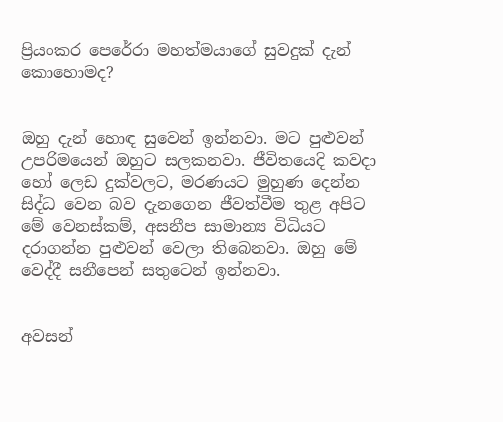ප්‍රියංකර පෙරේරා මහත්මයාගේ සුවදුක් දැන් කොහොමද?


ඔහු දැන් හොඳ සුවෙන් ඉන්නවා. මට පුළුවන් උපරිමයෙන් ඔහුට සලකනවා. ජීවිතයෙදි කවදා හෝ ලෙඩ දුක්වලට, මරණයට මුහුණ දෙන්න සිද්ධ වෙන බව දැනගෙන ජීවත්වීම තුළ අපිට මේ වෙනස්කම්, අසනීප සාමාන්‍ය විධියට දරාගන්න පුළුවන් වෙලා තිබෙනවා. ඔහු මේ වෙද්දී සනීපෙන් සතුටෙන් ඉන්නවා.


අවසන්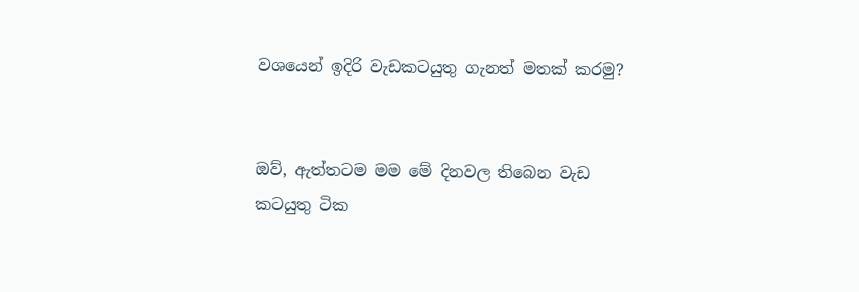වශයෙන් ඉදිරි වැඩකටයුතු ගැනත් මතක් කරමු?


ඔව්, ඇත්තටම මම මේ දිනවල තිබෙන වැඩ කටයුතු ටික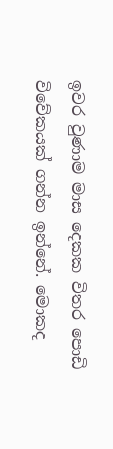ඉවර වුණාම මාස දෙකක විතර පොඩි විවේකයක් ගන්න ඉන්නේ. මොකද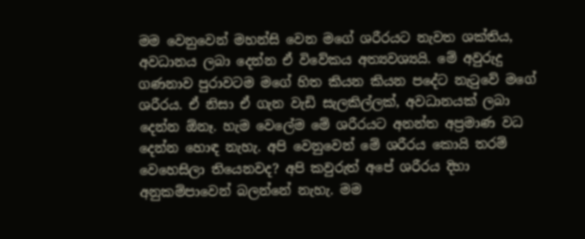මම වෙනුවෙන් මහන්සි වෙන මගේ ශරීරයට නැවත ශක්තිය, අවධානය ලබා දෙන්න ඒ විවේකය අත්‍යවශ්‍යයි. මේ අවුරුදු ගණනාව පුරාවටම මගේ හිත කියන කියන පදේට නැටුවේ මගේ ශරීරය. ඒ නිසා ඒ ගැන වැඩි සැලකිල්ලක්, අවධානයක් ලබා දෙන්න ඕනෑ. හැම වෙලේම මේ ශරීරයට අනන්ත අප්‍රමාණ වධ දෙන්න හොඳ නැහැ. අපි වෙනුවෙන් මේ ශරීරය කොයි තරම් වෙහෙසිලා තියෙනවද? අපි කවුරුත් අපේ ශරීරය දිහා අනුකම්පාවෙන් බලන්නේ නැහැ. මම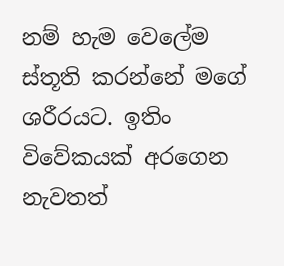නම් හැම වෙලේම ස්තූති කරන්නේ මගේ ශරීරයට. ඉතිං විවේකයක් අරගෙන නැවතත්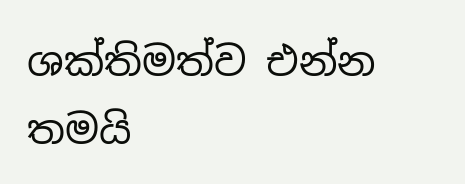ශක්තිමත්ව එන්න තමයි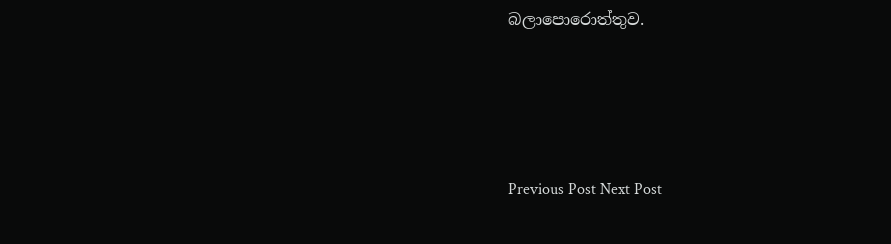බලාපොරොත්තුව.




Previous Post Next Post